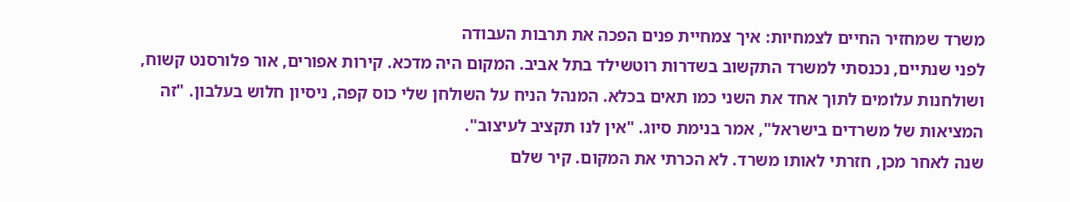משרד שמחזיר החיים לצמחיות: איך צמחיית פנים הפכה את תרבות העבודה
לפני שנתיים, נכנסתי למשרד התקשוב בשדרות רוטשילד בתל אביב. המקום היה מדכא. קירות אפורים, אור פלורסנט קשוח, ושולחנות עלומים לתוך אחד את השני כמו תאים בכלא. המנהל הניח על השולחן שלי כוס קפה, ניסיון חלוש בעלבון. "זה המציאות של משרדים בישראל", אמר בנימת סיוג. "אין לנו תקציב לעיצוב".
שנה לאחר מכן, חזרתי לאותו משרד. לא הכרתי את המקום. קיר שלם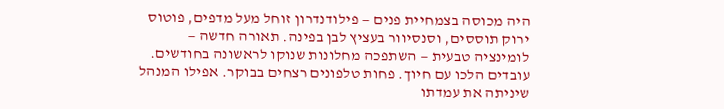היה מכוסה בצמחיית פנים — פילודנדרון זוחל מעל מדפים, פוטוס ירוק תוססים, וסנסיוור בעציץ לבן בפינה. תאורה חדשה — לומינציה טבעית — השתפכה מחלונות שנוקו לראשונה בחודשים. עובדים הלכו עם חיוך. פחות טלפונים רצחים בבוקר. אפילו המנהל שיניתה את עמדתו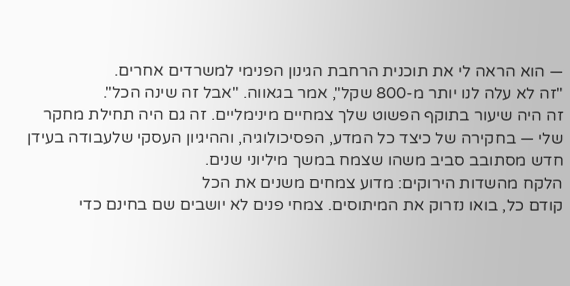— הוא הראה לי את תוכנית הרחבת הגינון הפנימי למשרדים אחרים.
"זה לא עלה לנו יותר מ-800 שקל", אמר בגאווה. "אבל זה שינה הכל".
זה היה שיעור בתוקף הפשוט שלך צמחיים מינימליים. זה גם היה תחילת מחקר שלי — בחקירה של כיצד כל המדע, הפסיכולוגיה, וההיגיון העסקי שלעבודה בעידן חדש מסתובב סביב משהו שצמח במשך מיליוני שנים.
הלקח מהשדות הירוקים: מדוע צמחים משנים את הכל
קודם כל, בואו נזרוק את המיתוסים. צמחי פנים לא יושבים שם בחינם כדי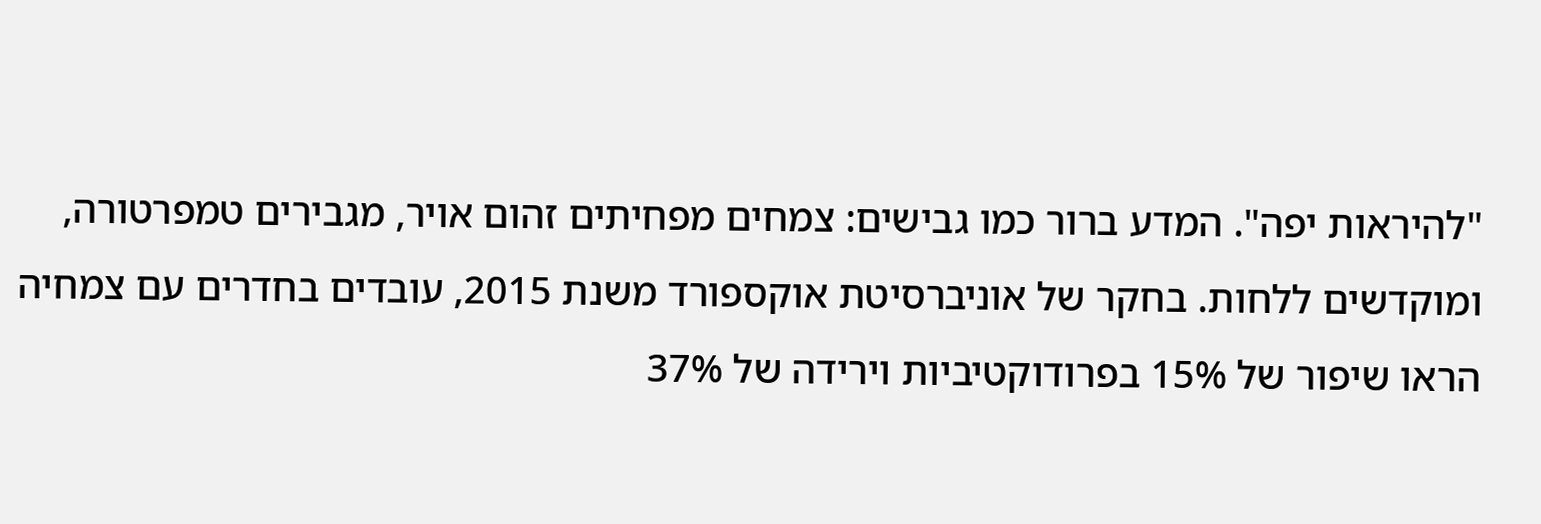"להיראות יפה". המדע ברור כמו גבישים: צמחים מפחיתים זהום אויר, מגבירים טמפרטורה, ומוקדשים ללחות. בחקר של אוניברסיטת אוקספורד משנת 2015, עובדים בחדרים עם צמחיה הראו שיפור של 15% בפרודוקטיביות וירידה של 37%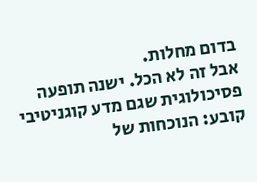בדום מחלות.
אבל זה לא הכל. ישנה תופעה פסיכולוגית שגם מדע קוגניטיבי קובע: הנוכחות של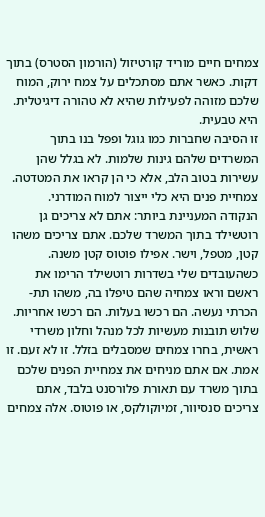צמחים חיים מוריד קורטיזול (הורמון הסטרס) בתוך דקות. כאשר אתם מסתכלים על צמח ירוק, המוח שלכם מזוהה לפעילות שהיא לא טהורה דיגיטלית. היא טבעית.
זו הסיבה שחברות כמו גוגל ופפל בנו בתוך המשרדים שלהם גינות שלמות. לא בגלל שהן עשירות בטוב הלב, אלא כי הן קראו את המטדטה. צמחיית פנים היא כלי ייצור למוח המודרני.
הנקודה המעניינת ביותר: אתם לא צריכים גן רוטשילד בתוך המשרד שלכם. אתם צריכים משהו קטן, מטפל, וישר. אפילו פוטוס קטן משנה. כשהעובדים שלי בשדרות רוטשילד הרימו את ראשם וראו צמחיה שהם טיפלו בה, משהו תת-הכרתי נעשה. הם רכשו בעלות. הם רכשו אחריות.
שלוש תובנות מעשיות לכל מנהל וחלון משרדי
ראשית, בחרו צמחים שמסבלים בזלל. זו לא זעם. זו אמת. אם אתם מניחים את צמחיית הפנים שלכם בתוך משרד עם תאורת פלורסנט בלבד, אתם צריכים סנסיוור, זמיוקולקס, או פוטוס. אלה צמחים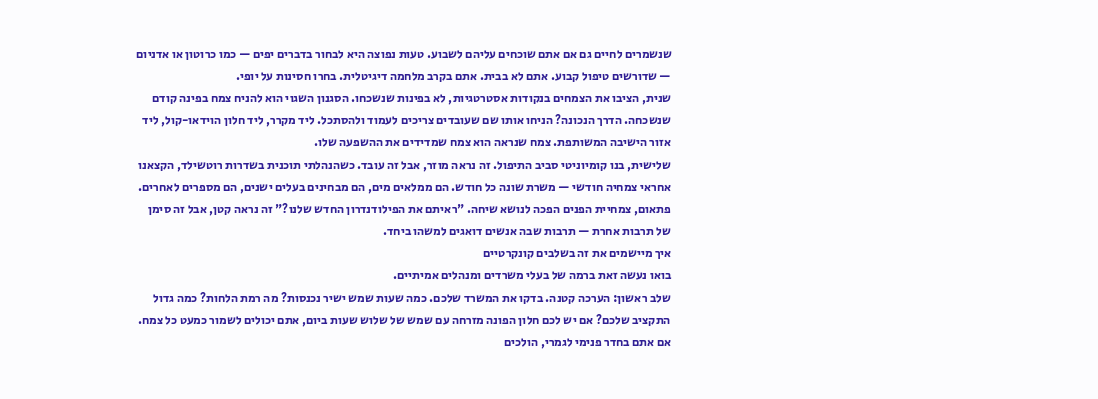שנשמרים לחיים גם אם אתם שוכחים עליהם לשבוע. טעות נפוצה היא לבחור בדברים יפים — כמו כרוטון או אדניום — שדורשים טיפול קבוע. אתם לא בבית. אתם בקרב מלחמה דיגיטלית. בחרו חסינות על יופי.
שנית, הציבו את הצמחים בנקודות אסטרטגיות, לא בפינות שנשכחו. הסגנון השגוי הוא להניח צמח בפינה קודם שנשכחה. הדרך הנכונה? הניחו אותו שם שעובדים צריכים לעמוד ולהסתכל. ליד מקרר, ליד חלון הוידאו-קול, ליד אזור הישיבה המשותפת. צמח שנראה הוא צמח שמדידים את ההשפעה שלו.
שלישית, בנו קומיוניטי סביב התיפול. זה נראה מוזר, אבל זה עובד. כשהנהלתי תוכנית בשדרות רוטשילד, הקצאנו אחראי צמחיה חודשי — משרת שונה כל חודש. הם ממלאים מים, הם מבחינים בעלים ישנים, הם מספרים לאחרים. פתאום, צמחיית הפנים הפכה לנושא שיחה. "ראיתם את הפילודנדרון החדש שלנו?" זה נראה קטן, אבל זה סימן של תרבות אחרת — תרבות שבה אנשים דואגים למשהו ביחד.
איך מיישמים את זה בשלבים קונקרטיים
בואו נעשה זאת ברמה של בעלי משרדים ומנהלים אמיתיים.
שלב ראשון: הערכה קטנה. בדקו את המשרד שלכם. כמה שעות שמש ישיר נכנסות? מה רמת הלחות? כמה גדול התקציב שלכם? אם יש לכם חלון הפונה מזרחה עם שמש של שלוש שעות ביום, אתם יכולים לשמור כמעט כל צמח. אם אתם בחדר פנימי לגמרי, הולכים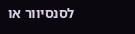לסנסיוור או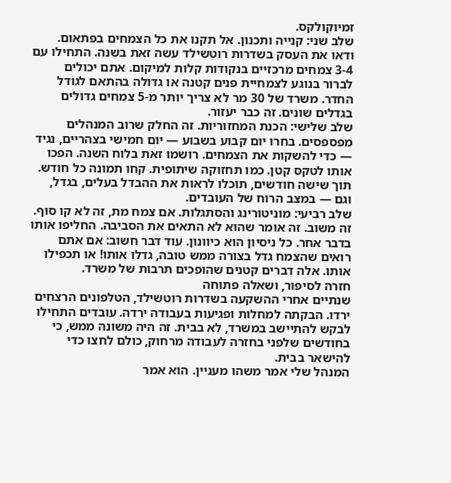זמיוקולקס.
שלב שני: קנייה ותכנון. אל תקנו את כל הצמחים בפתאום. ודאו את העסק בשדרות רוטשילד עשה זאת בשנה. התחילו עם 3-4 צמחים מרכזיים בנקודות קלות למיקום. אתם יכולים לברור בנוגע לצמחיית פנים קטנה או גדולה בהתאם לגודל החדר. משרד של 30 מר לא צריך יותר מ-5 צמחים גדולים בגדלים שונים. זה כבר יעזור.
שלב שלישי: הכנת המחזוריות. זה החלק שרוב המנהלים מפספסים. בחרו יום קבוע בשבוע — יום חמישי בצהריים, נגיד — כדי להשקות את הצמחים. רושמו זאת בלוח השנה. הפכו אותו לטקס קטן. כמו תחזוקה שיתופית. קחו תמונה כל חודש. תוך שישה חודשים, תוכלו לראות את ההבדל בעלים, בגדל, וגם — במצב הרוח של העובדים.
שלב רביעי: מוניטורינג והסתגלות. אם צמח מת, זה לא קו סוף. זה משוב. זה אומר שהוא לא התאים את הסביבה. החליפו אותו בדבר אחר. כל ניסיון הוא כיוונון. עוד דבר חשוב: אם אתם רואים שהצמח גדל בצורה ממש טובה, גדלו אותו! או תכפילו אותו. אלה דברים קטנים שהופכים תרבות של משרד.
חזרה לסיפור, ושאלה פתוחה
שנתיים אחרי ההשקעה בשדרות רוטשילד, הטלפונים הרצחים ירדו. הבקתה למחלות ופגיעות בעבודה ירדה. עובדים התחילו לבקש להתיישב במשרד, לא בבית. זה היה משונה ממש, כי בחודשים שלפני בחזרה לעבודה מרחוק, כולם לחצו כדי להישאר בבית.
המנהל שלי אמר משהו מעניין. הוא אמר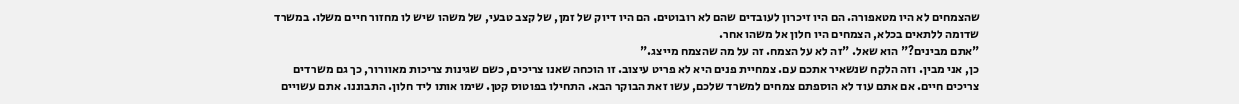שהצמחים לא היו מטאפורה. הם היו זיכרון לעובדים שהם לא רובוטים. הם היו דיוק של זמן, של קצב טבעי, של משהו שיש לו מחזור חיים משלו. במשרד שדומה ללתאים בכלא, הצמחים היו חלון אל משהו אחר.
"אתם מבינים?" הוא שאל. "זה לא על הצמח. זה על מה שהצמח מייצג."
כן, אני מבין. וזה הלקח שנשאיר אתכם עם. צמחיית פנים היא לא פריט עיצוב. זו הוכחה שאנו צריכים, כשם שגינות צריכות מאוורור, כך גם משרדים צריכים חיים. אם אתם עוד לא הוספתם צמחים למשרד שלכם, עשו זאת הבוקר הבא. התחילו בפוטוס קטן. שימו אותו ליד חלון. התבוננו. אתם עשויים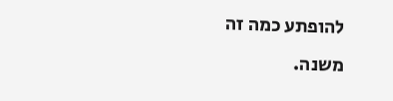להופתע כמה זה משנה.